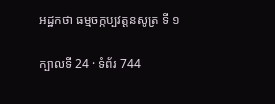អដ្ឋកថា ធម្មចក្កប្បវត្តនសូត្រ ទី ១

ក្បាលទី 24 · ទំព័រ 744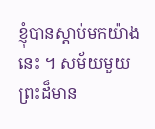ខ្ញុំបានស្តាប់មកយ៉ាងនេះ ។ សម័យមួយ ព្រះដ៏មាន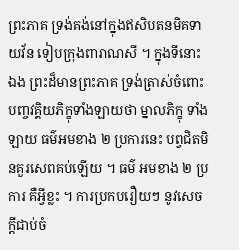ព្រះភាគ ទ្រង់គង់នៅក្នុងឥសិបតនមិគទាយវ័ន ទៀបក្រុងពារាណសី ។ ក្នុងទីនោះឯង ព្រះដ៏មានព្រះភាគ ទ្រង់ត្រាស់ចំពោះបញ្ចវគ្គិយភិក្ខុទាំងឡាយថា ម្នាលភិក្ខុ ទាំងឡាយ ធម៌អមខាង ២ ប្រការនេះ បព្វជិតមិនគួរសេពគប់ឡើយ ។ ធម៌ អមខាង ២ ប្រការ គឺអ្វីខ្លះ ។ ការប្រកបរឿយៗ នូវសេចក្តីជាប់ចំ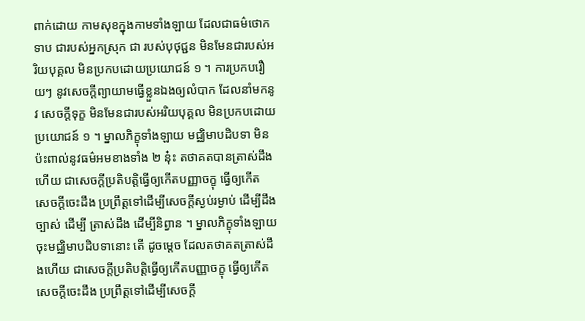ពាក់ដោយ កាមសុខក្នុងកាមទាំងឡាយ ដែលជាធម៌ថោកទាប ជារបស់អ្នកស្រុក ជា របស់បុថុជ្ជន មិនមែនជារបស់អរិយបុគ្គល មិនប្រកបដោយប្រយោជន៍ ១ ។ ការប្រកបរឿយៗ នូវសេចក្តីព្យាយាមធ្វើខ្លួនឯងឲ្យលំបាក ដែលនាំមកនូវ សេចក្តីទុក្ខ មិនមែនជារបស់អរិយបុគ្គល មិនប្រកបដោយប្រយោជន៍ ១ ។ ម្នាលភិក្ខុទាំងឡាយ មជ្ឈិមាបដិបទា មិនប៉ះពាល់នូវធម៌អមខាងទាំង ២ នុ៎ះ តថាគតបានត្រាស់ដឹងហើយ ជាសេចក្តីប្រតិបត្តិធ្វើឲ្យកើតបញ្ញាចក្ខុ ធ្វើឲ្យកើត សេចក្តីចេះដឹង ប្រព្រឹត្តទៅដើម្បីសេចក្តីស្ងប់រម្ងាប់ ដើម្បីដឹងច្បាស់ ដើម្បី ត្រាស់ដឹង ដើម្បីនិព្វាន ។ ម្នាលភិក្ខុទាំងឡាយ ចុះមជ្ឈិមាបដិបទានោះ តើ ដូចម្តេច ដែលតថាគតត្រាស់ដឹងហើយ ជាសេចក្តីប្រតិបត្តិធ្វើឲ្យកើតបញ្ញាចក្ខុ ធ្វើឲ្យកើតសេចក្តីចេះដឹង ប្រព្រឹត្តទៅដើម្បីសេចក្តី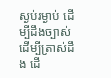ស្ងប់រម្ងាប់ ដើម្បីដឹងច្បាស់ ដើម្បីត្រាស់ដឹង ដើ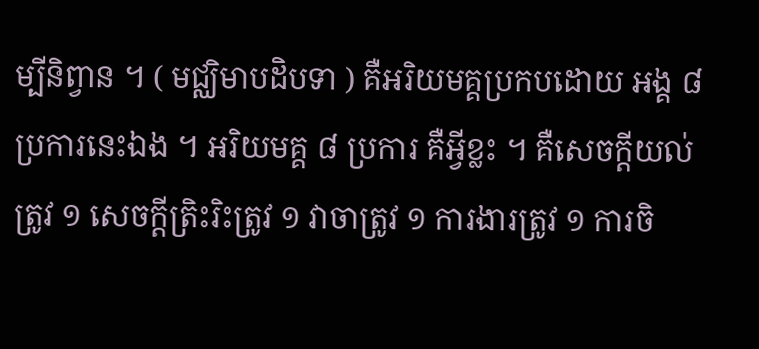ម្បីនិព្វាន ។ ( មជ្ឈិមាបដិបទា ) គឺអរិយមគ្គប្រកបដោយ អង្គ ៨ ប្រការនេះឯង ។ អរិយមគ្គ ៨ ប្រការ គឺអ្វីខ្លះ ។ គឺសេចក្តីយល់ ត្រូវ ១ សេចក្តីត្រិះរិះត្រូវ ១ វាចាត្រូវ ១ ការងារត្រូវ ១ ការចិ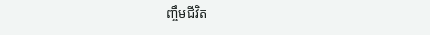ញ្ចឹមជីវិត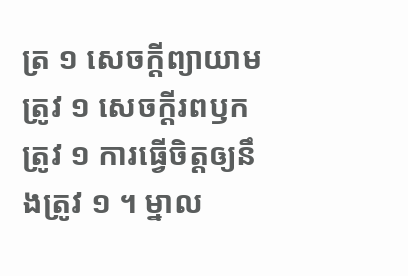ត្រ ១ សេចក្តីព្យាយាមត្រូវ ១ សេចក្តីរពឫកត្រូវ ១ ការធ្វើចិត្តឲ្យនឹងត្រូវ ១ ។ ម្នាល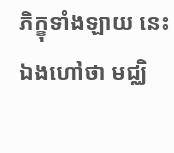ភិក្ខុទាំងឡាយ នេះឯងហៅថា មជ្ឈិ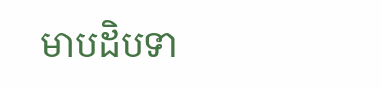មាបដិបទា